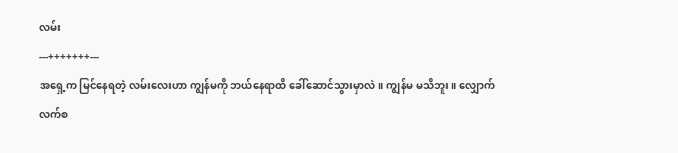လမ်း
---+++++++---
အရှေ့က မြင်နေရတဲ့ လမ်းလေးဟာ ကျွန်မကို ဘယ်နေရာထိ ခေါ်ဆောင်သွားမှာလဲ။ ကျွန်မ မသိဘူး။ လျှောက်လက်စ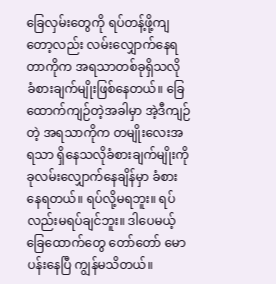ခြေလှမ်းတွေကို ရပ်တန့်ဖို့ကျတော့လည်း လမ်းလျှောက်နေရတာကိုက အရသာတစ်ခုရှိသလို ခံစားချက်မျိုးဖြစ်နေတယ်။ ခြေထောက်ကျဉ်တဲ့အခါမှာ အဲ့ဒီကျဉ်တဲ့ အရသာကိုက တမျိုးလေးအရသာ ရှိနေသလိုခံစားချက်မျိုးကို ခုလမ်းလျှောက်နေချိန်မှာ ခံစားနေရတယ်။ ရပ်လို့မရဘူး။ ရပ်လည်းမရပ်ချင်ဘူး။ ဒါပေမယ့် ခြေထောက်တွေ တော်တော် မောပန်းနေပြီ ကျွန်မသိတယ်။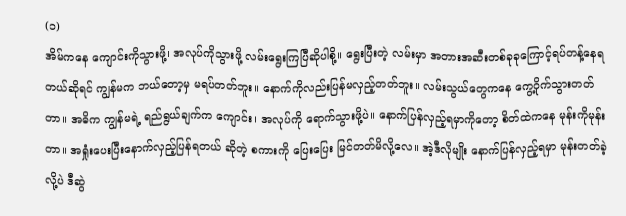(၁)
အိမ်ကနေ ကျောင်းကိုသွားဖို့၊ အလုပ်ကိုသွားဖို့ လမ်းရွေးကြပြီဆိုပါစို့။ ရွေးပြီးတဲ့ လမ်းမှာ အတားအဆီးတစ်ခုခုကြောင့်ရပ်တန့်နေရတယ်ဆိုရင် ကျွန်မက ဘယ်တော့မှ မရပ်တတ်ဘူး။ နောက်ကိုလည်းပြန်မလှည့်တတ်ဘူး။ လမ်းသွယ်တွေကနေ ကွေ့ဝိုက်သွားတတ်တာ။ အဓိက ကျွန်မရဲ့ ရည်ရွယ်ချက်က ကျောင်း၊ အလုပ်ကို ရောက်သွားဖို့ပဲ။ နောက်ပြန်လှည့်ရမှာကိုတော့ စိတ်ထဲကနေ မုန်းကိုမုန်းတာ။ အရှုံးပေးပြီးနောက်လှည့်ပြန်ရတယ် ဆိုတဲ့ စကားကို ပြေးပြေး မြင်တတ်မိလို့လေ။ အဲ့ဒီလိုမျိုး နောက်ပြန်လှည့်ရမှာ မုန်းတတ်ခဲ့လို့ပဲ ဒီဆွဲ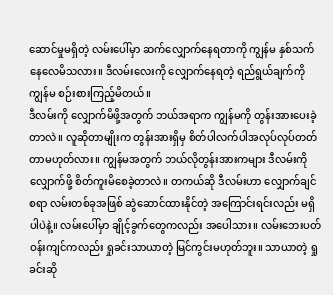ဆောင်မှုမရှိတဲ့ လမ်းပေါ်မှာ ဆက်လျှောက်နေရတာကို ကျွန်မ နှစ်သက်နေလေမိသလား။ ဒီလမ်းလေးကို လျှောက်နေရတဲ့ ရည်ရွယ်ချက်ကို ကျွန်မ စဉ်းစားကြည့်မိတယ်။
ဒီလမ်းကို လျှောက်မိဖို့အတွက် ဘယ်အရာက ကျွန်မကို တွန်းအားပေးခဲ့တာလဲ။ လူဆိုတာမျိုးက တွန်းအားရှိမှ စိတ်ပါလက်ပါအလုပ်လုပ်တတ်တာမဟုတ်လား။ ကျွန်မအတွက် ဘယ်လိုတွန်းအားကများ ဒီလမ်းကို လျှောက်ဖို့ စိတ်ကူးမိစေခဲ့တာလဲ။ တကယ်ဆို ဒီလမ်းဟာ လျှောက်ချင်စရာ လမ်းတစ်ခုအဖြစ် ဆွဲဆောင်ထားနိုင်တဲ့ အကြောင်းရင်းလည်း မရှိပါပဲနဲ့။ လမ်းပေါ်မှာ ချိုင့်ခွက်တွေကလည်း အပေါသား။ လမ်းဘေးပတ်ဝန်းကျင်ကလည်း ရှုခင်းသာယာတဲ့ မြင်ကွင်းမဟုတ်ဘူး။ သာယာတဲ့ ရှုခင်းဆို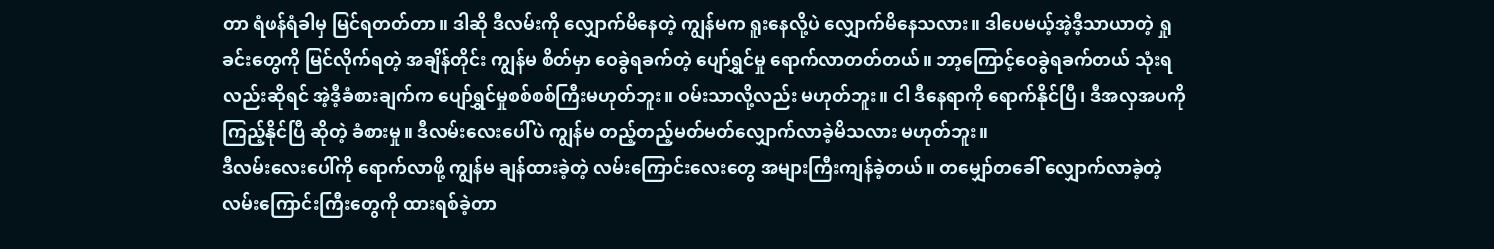တာ ရံဖန်ရံခါမှ မြင်ရတတ်တာ။ ဒါဆို ဒီလမ်းကို လျှောက်မိနေတဲ့ ကျွန်မက ရူးနေလို့ပဲ လျှောက်မိနေသလား။ ဒါပေမယ့်အဲ့ဒီ့သာယာတဲ့ ရှုခင်းတွေကို မြင်လိုက်ရတဲ့ အချိန်တိုင်း ကျွန်မ စိတ်မှာ ဝေခွဲရခက်တဲ့ ပျော်ရွှင်မှု ရောက်လာတတ်တယ်။ ဘာ့ကြောင့်ဝေခွဲရခက်တယ် သုံးရလည်းဆိုရင် အဲ့ဒီ့ခံစားချက်က ပျော်ရွှင်မှုစစ်စစ်ကြီးမဟုတ်ဘူး။ ဝမ်းသာလို့လည်း မဟုတ်ဘူး။ ငါ ဒီနေရာကို ရောက်နိုင်ပြီ၊ ဒီအလှအပကို ကြည့်နိုင်ပြီ ဆိုတဲ့ ခံစားမှု။ ဒီလမ်းလေးပေါ်ပဲ ကျွန်မ တည့်တည့်မတ်မတ်လျှောက်လာခဲ့မိသလား မဟုတ်ဘူး။
ဒီလမ်းလေးပေါ်ကို ရောက်လာဖို့ ကျွန်မ ချန်ထားခဲ့တဲ့ လမ်းကြောင်းလေးတွေ အများကြီးကျန်ခဲ့တယ်။ တမျှော်တခေါ် လျှောက်လာခဲ့တဲ့ လမ်းကြောင်းကြီးတွေကို ထားရစ်ခဲ့တာ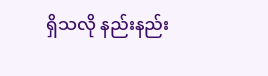ရှိသလို နည်းနည်း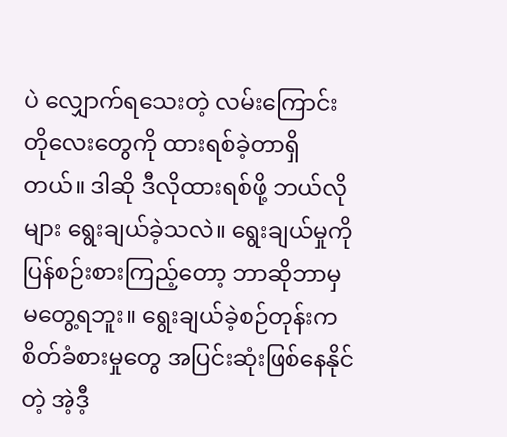ပဲ လျှောက်ရသေးတဲ့ လမ်းကြောင်းတိုလေးတွေကို ထားရစ်ခဲ့တာရှိတယ်။ ဒါဆို ဒီလိုထားရစ်ဖို့ ဘယ်လိုများ ရွေးချယ်ခဲ့သလဲ။ ရွေးချယ်မှုကို ပြန်စဉ်းစားကြည့်တော့ ဘာဆိုဘာမှမတွေ့ရဘူး။ ရွေးချယ်ခဲ့စဉ်တုန်းက စိတ်ခံစားမှုတွေ အပြင်းဆုံးဖြစ်နေနိုင်တဲ့ အဲ့ဒီ့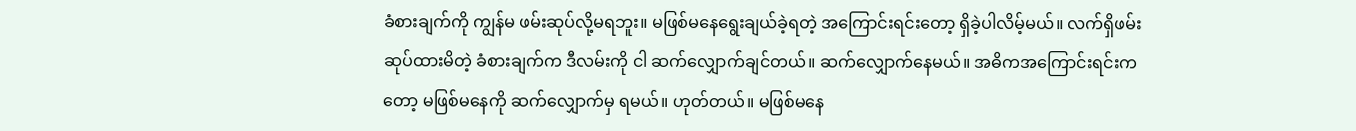ခံစားချက်ကို ကျွန်မ ဖမ်းဆုပ်လို့မရဘူး။ မဖြစ်မနေရွေးချယ်ခဲ့ရတဲ့ အကြောင်းရင်းတော့ ရှိခဲ့ပါလိမ့်မယ်။ လက်ရှိဖမ်းဆုပ်ထားမိတဲ့ ခံစားချက်က ဒီလမ်းကို ငါ ဆက်လျှောက်ချင်တယ်။ ဆက်လျှောက်နေမယ်။ အဓိကအကြောင်းရင်းကတော့ မဖြစ်မနေကို ဆက်လျှောက်မှ ရမယ်။ ဟုတ်တယ်။ မဖြစ်မနေ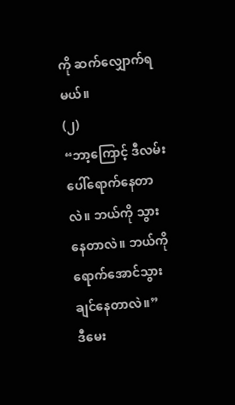ကို ဆက်လျှောက်ရမယ်။
(၂)
“ဘာ့ကြောင့် ဒီလမ်းပေါ်ရောက်နေတာလဲ။ ဘယ်ကို သွားနေတာလဲ။ ဘယ်ကို ရောက်အောင်သွားချင်နေတာလဲ။”
ဒီမေး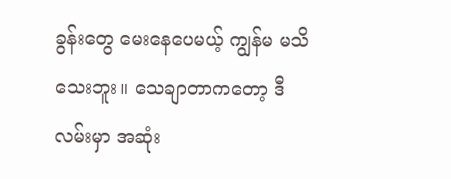ခွန်းတွေ မေးနေပေမယ့် ကျွန်မ မသိသေးဘူး။ သေချာတာကတော့ ဒီလမ်းမှာ အဆုံး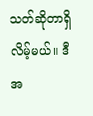သတ်ဆိုတာရှိလိမ့်မယ်။ ဒီအ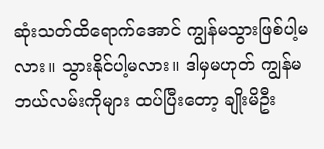ဆုံးသတ်ထိရောက်အောင် ကျွန်မသွားဖြစ်ပါ့မလား။ သွားနိုင်ပါ့မလား။ ဒါမှမဟုတ် ကျွန်မ ဘယ်လမ်းကိုများ ထပ်ပြီးတော့ ချိုးမိဦး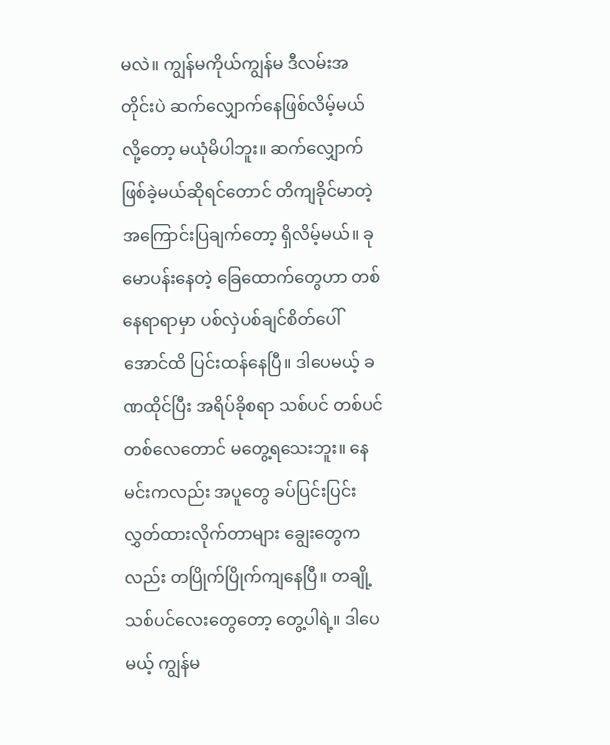မလဲ။ ကျွန်မကိုယ်ကျွန်မ ဒီလမ်းအတိုင်းပဲ ဆက်လျှောက်နေဖြစ်လိမ့်မယ်လို့တော့ မယုံမိပါဘူး။ ဆက်လျှောက်ဖြစ်ခဲ့မယ်ဆိုရင်တောင် တိကျခိုင်မာတဲ့ အကြောင်းပြချက်တော့ ရှိလိမ့်မယ်။ ခုမောပန်းနေတဲ့ ခြေထောက်တွေဟာ တစ်နေရာရာမှာ ပစ်လှဲပစ်ချင်စိတ်ပေါ်အောင်ထိ ပြင်းထန်နေပြီ။ ဒါပေမယ့် ခဏထိုင်ပြီး အရိပ်ခိုစရာ သစ်ပင် တစ်ပင်တစ်လေတောင် မတွေ့ရသေးဘူး။ နေမင်းကလည်း အပူတွေ ခပ်ပြင်းပြင်းလွှတ်ထားလိုက်တာများ ချွေးတွေကလည်း တပြိုက်ပြိုက်ကျနေပြီ။ တချို့သစ်ပင်လေးတွေတော့ တွေ့ပါရဲ့။ ဒါပေမယ့် ကျွန်မ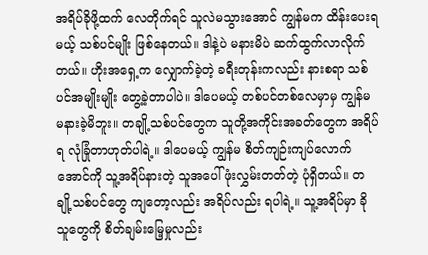အရိပ်ခိုဖို့ထက် လေတိုက်ရင် သူလဲမသွားအောင် ကျွန်မက ထိန်းပေးရမယ့် သစ်ပင်မျိုး ဖြစ်နေတယ်။ ဒါနဲ့ပဲ မနားမိပဲ ဆက်ထွက်လာလိုက်တယ်။ ဟိုးအရှေ့က လျှောက်ခဲ့တဲ့ ခရီးတုန်းကလည်း နားစရာ သစ်ပင်အမျိုးမျိုး တွေ့ခဲ့တာပါပဲ။ ဒါပေမယ့် တစ်ပင်တစ်လေမှာမှ ကျွန်မ မနားခဲ့မိဘူး။ တချို့သစ်ပင်တွေက သူတို့အကိုင်းအခတ်တွေက အရိပ်ရ လုံခြုံတာဟုတ်ပါရဲ့။ ဒါပေမယ့် ကျွန်မ စိတ်ကျဉ်းကျပ်လောက်အောင်ကို သူ့အရိပ်နားတဲ့ သူအပေါ် ဖုံးလွှမ်းတတ်တဲ့ ပုံရှိတယ်။ တချို့သစ်ပင်တွေ ကျတော့လည်း အရိပ်လည်း ရပါရဲ့။ သူ့အရိပ်မှာ ခိုသူတွေကို စိတ်ချမ်းမြေ့မှုလည်း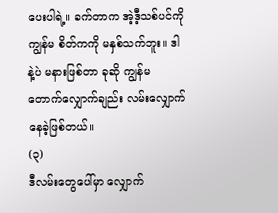ပေးပါရဲ့။ ခက်တာက အဲ့ဒီ့သစ်ပင်ကို ကျွန်မ စိတ်ကကို မနှစ်သက်ဘူး။ ဒါနဲ့ပဲ မနားဖြစ်တာ ခုဆို ကျွန်မ တောက်လျှောက်ချည်း လမ်းလျှောက်နေခဲ့ဖြစ်တယ်။
(၃)
ဒီလမ်းတွေပေါ်မှာ လျှောက်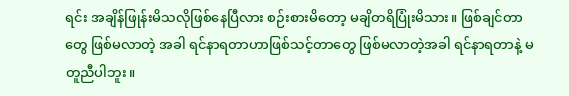ရင်း အချိန်ဖြုန်းမိသလိုဖြစ်နေပြီလား စဉ်းစားမိတော့ မချိတရိပြုံးမိသား။ ဖြစ်ချင်တာတွေ ဖြစ်မလာတဲ့ အခါ ရင်နာရတာဟာဖြစ်သင့်တာတွေ ဖြစ်မလာတဲ့အခါ ရင်နာရတာနဲ့ မတူညီပါဘူး။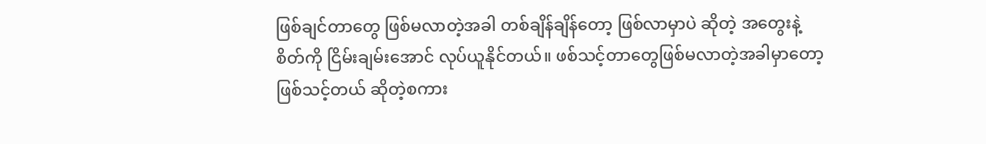ဖြစ်ချင်တာတွေ ဖြစ်မလာတဲ့အခါ တစ်ချိန်ချိန်တော့ ဖြစ်လာမှာပဲ ဆိုတဲ့ အတွေးနဲ့ စိတ်ကို ငြိမ်းချမ်းအောင် လုပ်ယူနိုင်တယ်။ ဖစ်သင့်တာတွေဖြစ်မလာတဲ့အခါမှာတော့ ဖြစ်သင့်တယ် ဆိုတဲ့စကား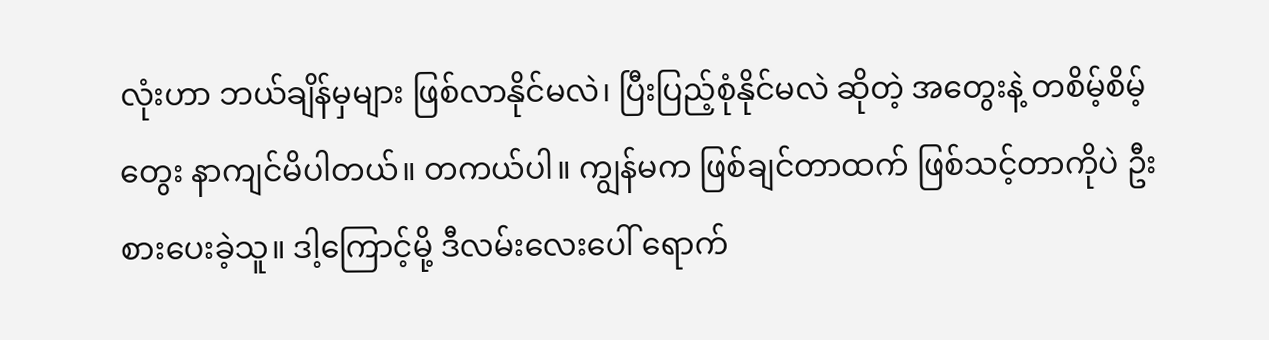လုံးဟာ ဘယ်ချိန်မှများ ဖြစ်လာနိုင်မလဲ၊ ပြီးပြည့်စုံနိုင်မလဲ ဆိုတဲ့ အတွေးနဲ့ တစိမ့်စိမ့်တွေး နာကျင်မိပါတယ်။ တကယ်ပါ။ ကျွန်မက ဖြစ်ချင်တာထက် ဖြစ်သင့်တာကိုပဲ ဦးစားပေးခဲ့သူ။ ဒါ့ကြောင့်မို့ ဒီလမ်းလေးပေါ် ရောက်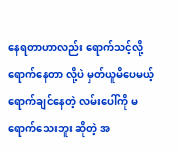နေရတာဟာလည်း ရောက်သင့်လို့ ရောက်နေတာ လို့ပဲ မှတ်ယူမိပေမယ့် ရောက်ချင်နေတဲ့ လမ်းပေါ်ကို မရောက်သေးဘူး ဆိုတဲ့ အ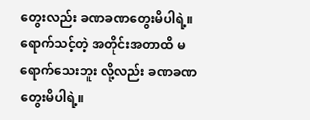တွေးလည်း ခဏခဏတွေးမိပါရဲ့။ ရောက်သင့်တဲ့ အတိုင်းအတာထိ မရောက်သေးဘူး လို့လည်း ခဏခဏတွေးမိပါရဲ့။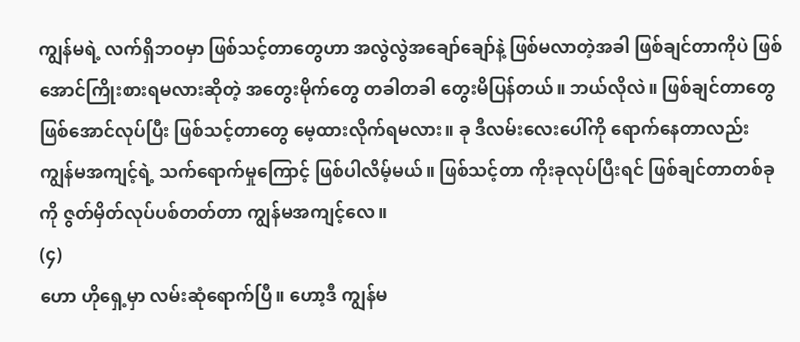ကျွန်မရဲ့ လက်ရှိဘဝမှာ ဖြစ်သင့်တာတွေဟာ အလွဲလွဲအချော်ချော်နဲ့ ဖြစ်မလာတဲ့အခါ ဖြစ်ချင်တာကိုပဲ ဖြစ်အောင်ကြိုးစားရမလားဆိုတဲ့ အတွေးမိုက်တွေ တခါတခါ တွေးမိပြန်တယ်။ ဘယ်လိုလဲ။ ဖြစ်ချင်တာတွေ ဖြစ်အောင်လုပ်ပြီး ဖြစ်သင့်တာတွေ မေ့ထားလိုက်ရမလား။ ခု ဒီလမ်းလေးပေါ်ကို ရောက်နေတာလည်း ကျွန်မအကျင့်ရဲ့ သက်ရောက်မှုကြောင့် ဖြစ်ပါလိမ့်မယ်။ ဖြစ်သင့်တာ ကိုးခုလုပ်ပြီးရင် ဖြစ်ချင်တာတစ်ခုကို ဇွတ်မှိတ်လုပ်ပစ်တတ်တာ ကျွန်မအကျင့်လေ။
(၄)
ဟော ဟိုရှေ့မှာ လမ်းဆုံရောက်ပြီ။ ဟော့ဒီ ကျွန်မ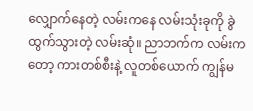လျှောက်နေတဲ့ လမ်းကနေ လမ်းသုံးခုကို ခွဲထွက်သွားတဲ့ လမ်းဆုံ။ ညာဘက်က လမ်းကတော့ ကားတစ်စီးနဲ့ လူတစ်ယောက် ကျွန်မ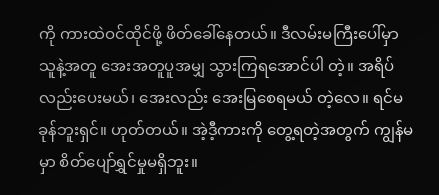ကို ကားထဲဝင်ထိုင်ဖို့ ဖိတ်ခေါ်နေတယ်။ ဒီလမ်းမကြီးပေါ်မှာ သူနဲ့အတူ အေးအတူပူအမျှ သွားကြရအောင်ပါ တဲ့။ အရိပ်လည်းပေးမယ်၊ အေးလည်း အေးမြစေရမယ် တဲ့လေ။ ရင်မခုန်ဘူးရှင်။ ဟုတ်တယ်။ အဲ့ဒီ့ကားကို တွေ့ရတဲ့အတွက် ကျွန်မမှာ စိတ်ပျော်ရွှင်မှုမရှိဘူး။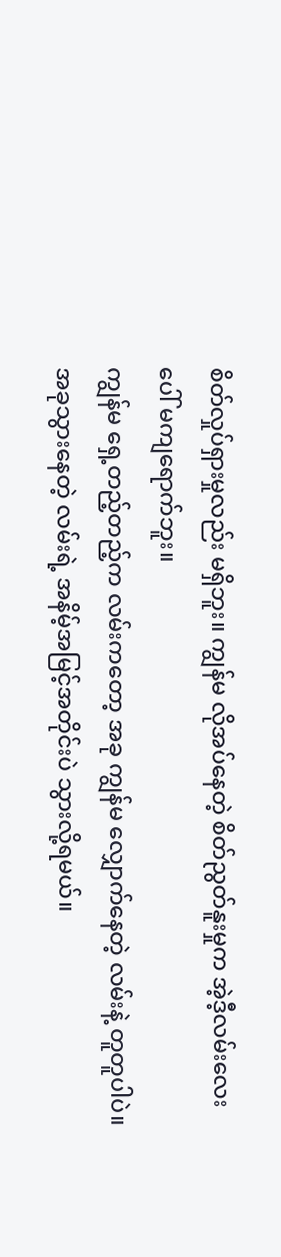စိတ်လှုပ်ရှားမှုလည်း မရှိဘူး။ ကျွန်မ လိုအပ်နေတဲ့ စိတ်ညွတ်နူးမှုက အဲ့ဒီ့လမ်းလေးပေါ် မကျရောက်ဘူး။
ကျွန်မ ရှေ့တည့်တည့်က လမ်းကတော့ အခု ကျွန်မ လျှောက်နေတဲ့ လမ်းနဲ့ တူတူပါပဲ။ အခုသွားနေတဲ့ လမ်းရဲ့ အနိမ့်အမြင့်အတိုင်းပဲ သွားလို့ရမယ်။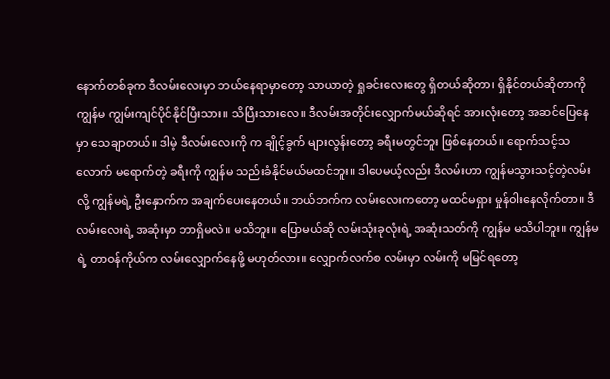နောက်တစ်ခုက ဒီလမ်းလေးမှာ ဘယ်နေရာမှာတော့ သာယာတဲ့ ရှုခင်းလေးတွေ ရှိတယ်ဆိုတာ၊ ရှိနိုင်တယ်ဆိုတာကို ကျွန်မ ကျွမ်းကျင်ပိုင်နိုင်ပြီးသား။ သိပြီးသားလေ။ ဒီလမ်းအတိုင်းလျှောက်မယ်ဆိုရင် အားလုံးတော့ အဆင်ပြေနေမှာ သေချာတယ်။ ဒါမဲ့ ဒီလမ်းလေးကို က ချိုင့်ခွက် များလွန်းတော့ ခရီးမတွင်ဘူး ဖြစ်နေတယ်။ ရောက်သင့်သလောက် မရောက်တဲ့ ခရီးကို ကျွန်မ သည်းခံနိုင်မယ်မထင်ဘူး။ ဒါပေမယ့်လည်း ဒီလမ်းဟာ ကျွန်မသွားသင့်တဲ့လမ်းလို့ ကျွန်မရဲ့ ဦးနှောက်က အချက်ပေးနေတယ်။ ဘယ်ဘက်က လမ်းလေးကတော့ မထင်မရှား မှုန်ဝါးနေလိုက်တာ။ ဒီလမ်းလေးရဲ့ အဆုံးမှာ ဘာရှိမလဲ။ မသိဘူး။ ပြောမယ်ဆို လမ်းသုံးခုလုံးရဲ့ အဆုံးသတ်ကို ကျွန်မ မသိပါဘူး။ ကျွန်မရဲ့ တာဝန်ကိုယ်က လမ်းလျှောက်နေဖို့ မဟုတ်လား။ လျှောက်လက်စ လမ်းမှာ လမ်းကို မမြင်ရတော့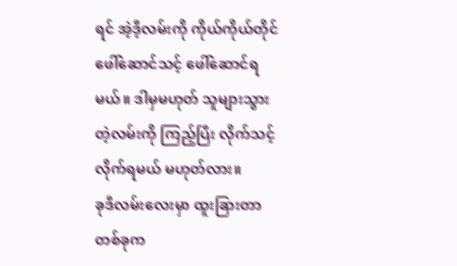ရင် အဲ့ဒီ့လမ်းကို ကိုယ်ကိုယ်တိုင် ဖေါ်ဆောင်သင့် ဖေါ်ဆောင်ရမယ်။ ဒါမှမဟုတ် သူများသွားတဲ့လမ်းကို ကြည့်ပြီး လိုက်သင့်လိုက်ရမယ် မဟုတ်လား။
ခုဒီလမ်းလေးမှာ ထူးခြားတာတစ်ခုက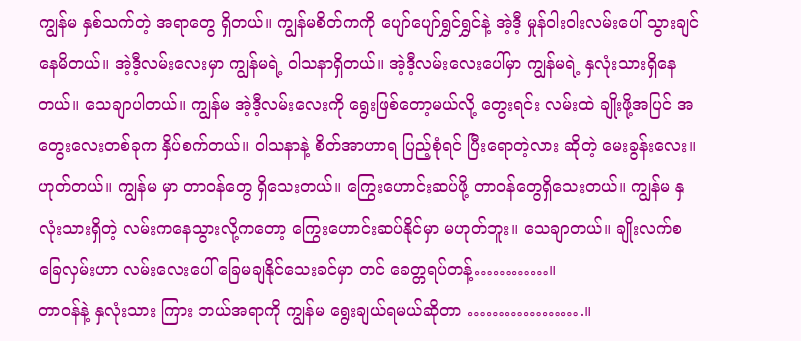ကျွန်မ နှစ်သက်တဲ့ အရာတွေ ရှိတယ်။ ကျွန်မစိတ်ကကို ပျော်ပျော်ရွှင်ရွှင်နဲ့ အဲ့ဒီ့ မှုန်ဝါးဝါးလမ်းပေါ် သွားချင်နေမိတယ်။ အဲ့ဒီ့လမ်းလေးမှာ ကျွန်မရဲ့ ဝါသနာရှိတယ်။ အဲ့ဒီ့လမ်းလေးပေါ်မှာ ကျွန်မရဲ့ နှလုံးသားရှိနေတယ်။ သေချာပါတယ်။ ကျွန်မ အဲ့ဒီ့လမ်းလေးကို ရွေးဖြစ်တော့မယ်လို့ တွေးရင်း လမ်းထဲ ချိုးဖို့အပြင် အတွေးလေးတစ်ခုက နှိပ်စက်တယ်။ ဝါသနာနဲ့ စိတ်အာဟာရ ပြည့်စုံရင် ပြီးရောတဲ့လား ဆိုတဲ့ မေးခွန်းလေး။ ဟုတ်တယ်။ ကျွန်မ မှာ တာဝန်တွေ ရှိသေးတယ်။ ကြွေးဟောင်းဆပ်ဖို့ တာဝန်တွေရှိသေးတယ်။ ကျွန်မ နှလုံးသားရှိတဲ့ လမ်းကနေသွားလို့ကတော့ ကြွေးဟောင်းဆပ်နိုင်မှာ မဟုတ်ဘူး။ သေချာတယ်။ ချိုးလက်စ ခြေလှမ်းဟာ လမ်းလေးပေါ် ခြေမချနိုင်သေးခင်မှာ တင် ခေတ္တရပ်တန့်…………။
တာဝန်နဲ့ နှလုံးသား ကြား ဘယ်အရာကို ကျွန်မ ရွေးချယ်ရမယ်ဆိုတာ ……………….။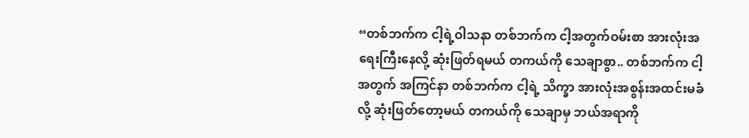“တစ်ဘက်က ငါ့ရဲ့ဝါသနာ တစ်ဘက်က ငါ့အတွက်ဝမ်းစာ အားလုံးအရေးကြီးနေလို့ ဆုံးဖြတ်ရမယ် တကယ်ကို သေချာစွာ.. တစ်ဘက်က ငါ့အတွက် အကြင်နာ တစ်ဘက်က ငါ့ရဲ့ သိက္ခာ အားလုံးအစွန်းအထင်းမခံလို့ ဆုံးဖြတ်တော့မယ် တကယ်ကို သေချာမှ ဘယ်အရာကို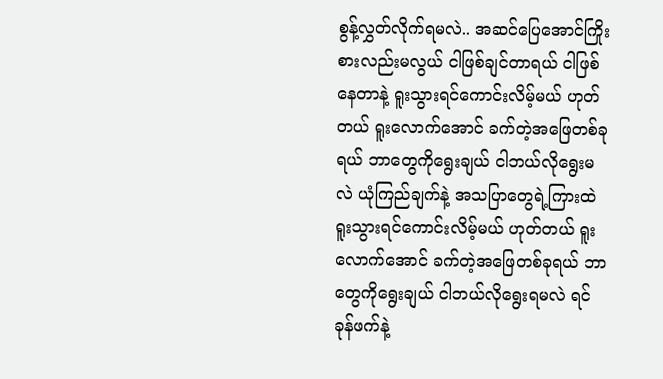စွန့်လွှတ်လိုက်ရမလဲ.. အဆင်ပြေအောင်ကြိုးစားလည်းမလွယ် ငါဖြစ်ချင်တာရယ် ငါဖြစ်နေတာနဲ့ ရူးသွားရင်ကောင်းလိမ့်မယ် ဟုတ်တယ် ရူးလောက်အောင် ခက်တဲ့အဖြေတစ်ခုရယ် ဘာတွေကိုရွေးချယ် ငါဘယ်လိုရွေးမလဲ ယုံကြည်ချက်နဲ့ အသပြာတွေရဲ့ကြားထဲ ရူးသွားရင်ကောင်းလိမ့်မယ် ဟုတ်တယ် ရူးလောက်အောင် ခက်တဲ့အဖြေတစ်ခုရယ် ဘာတွေကိုရွေးချယ် ငါဘယ်လိုရွေးရမလဲ ရင်ခုန်ဖက်နဲ့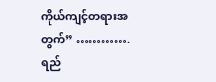ကိုယ်ကျင့်တရားအတွက်” ………….
ရည်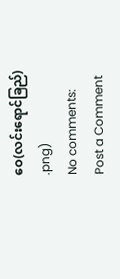ဝေ(လင်းရောင်ခြည်)
.png)
No comments:
Post a Comment